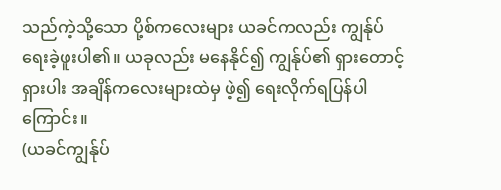သည်ကဲ့သို့သော ပို့စ်ကလေးများ ယခင်ကလည်း ကျွန်ုပ် ရေးခဲ့ဖူးပါ၏။ ယခုလည်း မနေနိုင်၍ ကျွန်ုပ်၏ ရှားတောင့်ရှားပါး အချိန်ကလေးများထဲမှ ဖဲ့၍ ရေးလိုက်ရပြန်ပါကြောင်း။
(ယခင်ကျွန်ုပ်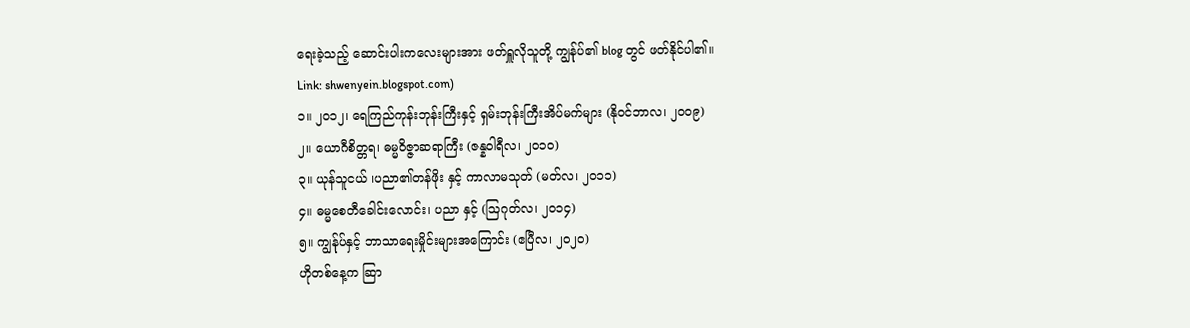ရေးခဲ့သည့် ဆောင်းပါးကလေးများအား ဖတ်ရှူလိုသူတို့ ကျွန်ုပ်၏ blog တွင် ဖတ်နိုင်ပါ၏။
Link: shwenyein.blogspot.com)
၁။ ၂၀၁၂၊ ရေကြည်ကုန်းဘုန်းကြီးနှင့် ရှမ်းဘုန်းကြီးအိပ်မက်များ (နိုဝင်ဘာလ၊ ၂၀၀၉)
၂။ ယောဂီစိတ္တရ၊ ဓမ္မဝိဇ္ဇာဆရာကြီး (ဇန္နဝါရီလ၊ ၂၀၁၀)
၃။ ယုန်သူငယ် ၊ပညာ၏တန်ဖိုး နှင့် ကာလာမသုတ် (မတ်လ၊ ၂၀၁၁)
၄။ ဓမ္မစေတီခေါင်းလောင်း၊ ပညာ နှင့် (ဩဂုတ်လ၊ ၂၀၁၄)
၅။ ကျွန်ုပ်နှင့် ဘာသာရေးမှိုင်းများအကြောင်း (ဧပြီလ၊ ၂၀၂၀)
ဟိုတစ်နေ့က ဆြာ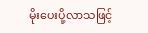မိုးပေးပို့လာသဖြင့်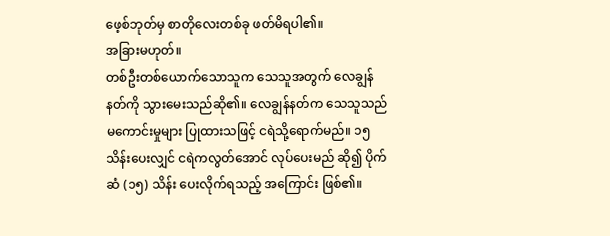ဖေ့စ်ဘုတ်မှ စာတိုလေးတစ်ခု ဖတ်မိရပါ၏။
အခြားမဟုတ်။
တစ်ဦးတစ်ယောက်သောသူက သေသူအတွက် လေချွန်နတ်ကို သွားမေးသည်ဆို၏။ လေချွန်နတ်က သေသူသည် မကောင်းမှုများ ပြုထားသဖြင့် ငရဲသို့ရောက်မည်။ ၁၅ သိန်းပေးလျှင် ငရဲကလွတ်အောင် လုပ်ပေးမည် ဆို၍ ပိုက်ဆံ (၁၅) သိန်း ပေးလိုက်ရသည့် အကြောင်း ဖြစ်၏။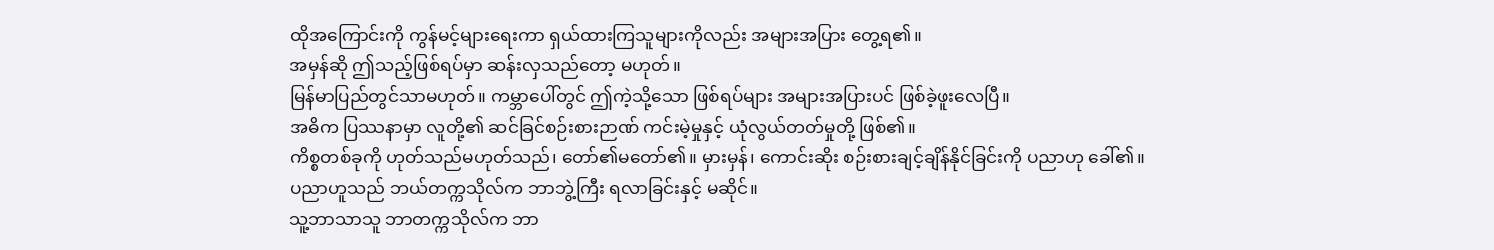ထိုအကြောင်းကို ကွန်မင့်များရေးကာ ရှယ်ထားကြသူများကိုလည်း အများအပြား တွေ့ရ၏။
အမှန်ဆို ဤသည့်ဖြစ်ရပ်မှာ ဆန်းလှသည်တော့ မဟုတ်။
မြန်မာပြည်တွင်သာမဟုတ်။ ကမ္ဘာပေါ်တွင် ဤကဲ့သို့သော ဖြစ်ရပ်များ အများအပြားပင် ဖြစ်ခဲ့ဖူးလေပြီ။
အဓိက ပြဿနာမှာ လူတို့၏ ဆင်ခြင်စဉ်းစားဉာဏ် ကင်းမဲ့မှုနှင့် ယုံလွယ်တတ်မှုတို့ ဖြစ်၏။
ကိစ္စတစ်ခုကို ဟုတ်သည်မဟုတ်သည်၊ တော်၏မတော်၏။ မှားမှန်၊ ကောင်းဆိုး စဉ်းစားချင့်ချိန်နိုင်ခြင်းကို ပညာဟု ခေါ်၏။
ပညာဟူသည် ဘယ်တက္ကသိုလ်က ဘာဘွဲ့ကြီး ရလာခြင်းနှင့် မဆိုင်။
သူ့ဘာသာသူ ဘာတက္ကသိုလ်က ဘာ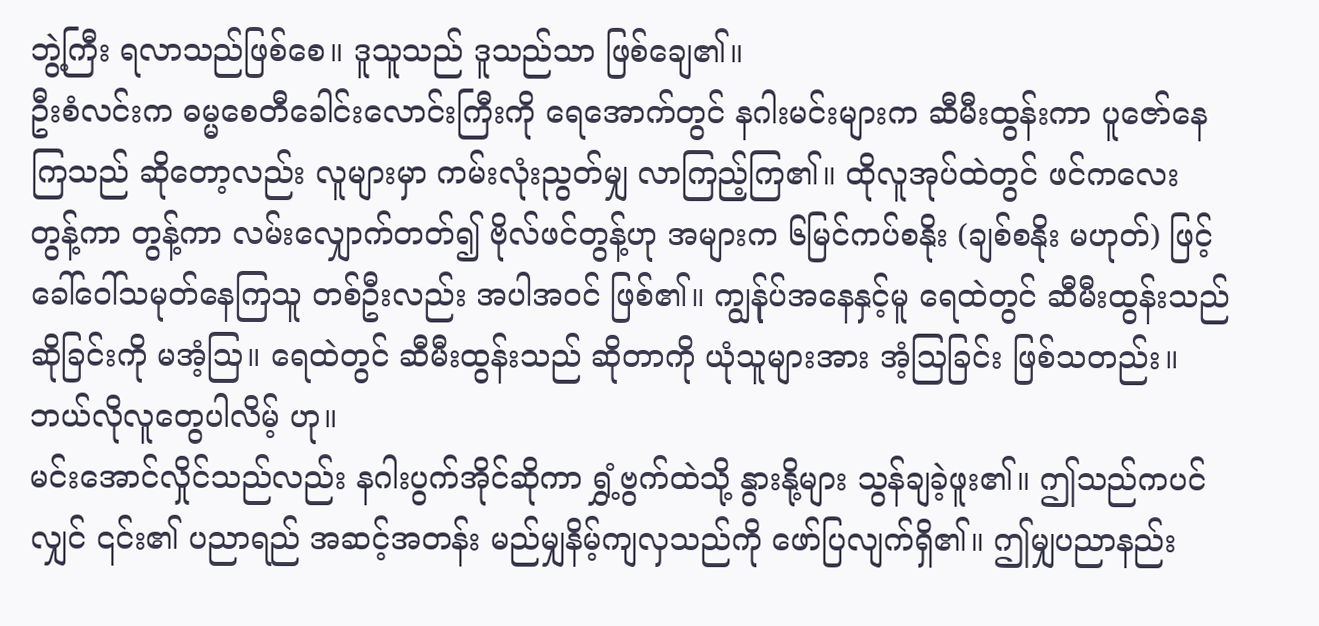ဘွဲ့ကြီး ရလာသည်ဖြစ်စေ။ ဒူသူသည် ဒူသည်သာ ဖြစ်ချေ၏။
ဦးစံလင်းက ဓမ္မစေတီခေါင်းလောင်းကြီးကို ရေအောက်တွင် နဂါးမင်းများက ဆီမီးထွန်းကာ ပူဇော်နေကြသည် ဆိုတော့လည်း လူများမှာ ကမ်းလုံးညွတ်မျှ လာကြည့်ကြ၏။ ထိုလူအုပ်ထဲတွင် ဖင်ကလေး တွန့်ကာ တွန့်ကာ လမ်းလျှောက်တတ်၍ ဗိုလ်ဖင်တွန့်ဟု အများက ၆မြင်ကပ်စနိုး (ချစ်စနိုး မဟုတ်) ဖြင့် ခေါ်ဝေါ်သမုတ်နေကြသူ တစ်ဦးလည်း အပါအဝင် ဖြစ်၏။ ကျွန်ုပ်အနေနှင့်မူ ရေထဲတွင် ဆီမီးထွန်းသည် ဆိုခြင်းကို မအံ့ဩ။ ရေထဲတွင် ဆီမီးထွန်းသည် ဆိုတာကို ယုံသူများအား အံ့ဩခြင်း ဖြစ်သတည်း။ ဘယ်လိုလူတွေပါလိမ့် ဟု။
မင်းအောင်လှိုင်သည်လည်း နဂါးပွက်အိုင်ဆိုကာ ရွှံ့ဗွက်ထဲသို့ နွားနို့များ သွန်ချခဲ့ဖူး၏။ ဤသည်ကပင်လျှင် ၎င်း၏ ပညာရည် အဆင့်အတန်း မည်မျှနိမ့်ကျလှသည်ကို ဖော်ပြလျက်ရှိ၏။ ဤမျှပညာနည်း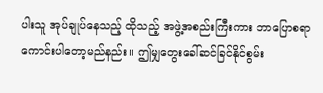ပါးသူ အုပ်ချုပ်နေသည့် ထိုသည့် အဖွဲ့အစည်းကြီးကား ဘာပြောစရာကောင်းပါတော့မည်နည်း။ ဤမျှတွေးခေါ်ဆင်ခြင်နိုင်စွမ်း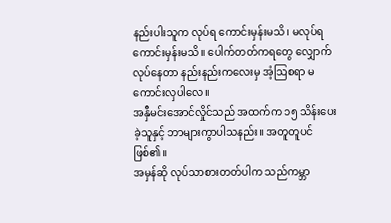နည်းပါးသူက လုပ်ရ ကောင်းမှန်းမသိ၊ မလုပ်ရကောင်းမှန်းမသိ။ ပေါက်တတ်ကရတွေ လျှောက်လုပ်နေတာ နည်းနည်းကလေးမှ အံ့ဩစရာ မကောင်းလှပါလေ။
အနှီမင်းအောင်လှိုင်သည် အထက်က ၁၅ သိန်းပေးခဲ့သူနှင့် ဘာများကွာပါသနည်း။ အတူတူပင်ဖြစ်၏။
အမှန်ဆို လုပ်သာစားတတ်ပါက သည်ကမ္ဘာ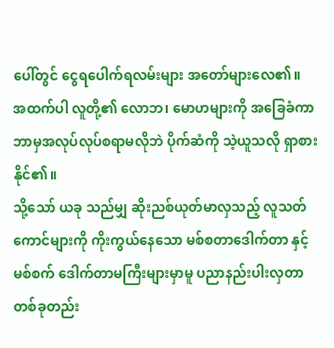ပေါ်တွင် ငွေရပေါက်ရလမ်းများ အတော်များလေ၏။
အထက်ပါ လူတို့၏ လောဘ၊ မောဟများကို အခြေခံကာ ဘာမှအလုပ်လုပ်စရာမလိုဘဲ ပိုက်ဆံကို သဲ့ယူသလို ရှာစားနိုင်၏။
သို့သော် ယခု သည်မျှ ဆိုးညစ်ယုတ်မာလှသည့် လူသတ်ကောင်များကို ကိုးကွယ်နေသော မစ်စတာဒေါက်တာ နှင့် မစ်စက် ဒေါက်တာမကြီးများမှာမူ ပညာနည်းပါးလှတာ တစ်ခုတည်း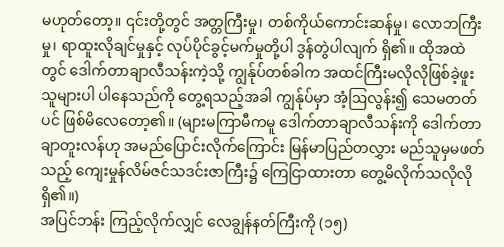မဟုတ်တော့။ ၎င်းတို့တွင် အတ္တကြီးမှု၊ တစ်ကိုယ်ကောင်းဆန်မှု၊ လောဘကြီးမှု၊ ရာထူးလိုချင်မှုနှင့် လုပ်ပိုင်ခွင့်မက်မှုတို့ပါ ဒွန်တွဲပါလျက် ရှိ၏။ ထိုအထဲတွင် ဒေါက်တာချာလီသန်းကဲ့သို့ ကျွန်ုပ်တစ်ခါက အထင်ကြီးမလိုလိုဖြစ်ခဲ့ဖူးသူများပါ ပါနေသည်ကို တွေ့ရသည့်အခါ ကျွန်ုပ်မှာ အံ့ဩလွန်း၍ သေမတတ်ပင် ဖြစ်မိလေတော့၏။ (များမကြာမီကမူ ဒေါက်တာချာလီသန်းကို ဒေါက်တာ ချာတူးလန်ဟု အမည်ပြောင်းလိုက်ကြောင်း မြန်မာပြည်တလွှား မည်သူမှမဖတ်သည့် ကျေးမှုန်လိမ်ဇင်သဒင်းဇာကြီး၌ ကြေငြာထားတာ တွေ့မိလိုက်သလိုလို ရှိ၏။)
အပြင်ဘန်း ကြည့်လိုက်လျှင် လေချွန်နတ်ကြီးကို (၁၅)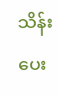သိန်းပေး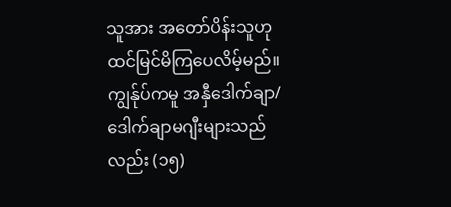သူအား အတော်ပိန်းသူဟု ထင်မြင်မိကြပေလိမ့်မည်။ ကျွန်ုပ်ကမူ အနှီဒေါက်ချာ/ဒေါက်ချာမဂျီးများသည်လည်း (၁၅)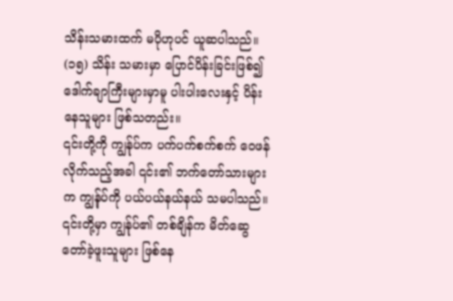သိန်းသမားထက် မပိုဟုပင် ယူဆပါသည်။ (၁၅) သိန်း သမားမှာ ပြောင်ပိန်းခြင်းဖြစ်၍ ဒေါက်ချာကြီးများမှာမူ ပါးပါးလေးနှင့် ပိန်းနေသူများ ဖြစ်သတည်း။
၎င်းတို့ကို ကျွန်ုပ်က ပက်ပက်စက်စက် ဝေဖန်လိုက်သည့်အခါ ၎င်း၏ ဘက်တော်သားများက ကျွန်ုပ်ကို ပယ်ပယ်နယ်နယ် သမပါသည်။ ၎င်းတို့မှာ ကျွန်ုပ်၏ တစ်ချိန်က မိတ်ဆွေတော်ခဲ့ဖူးသူများ ဖြစ်နေ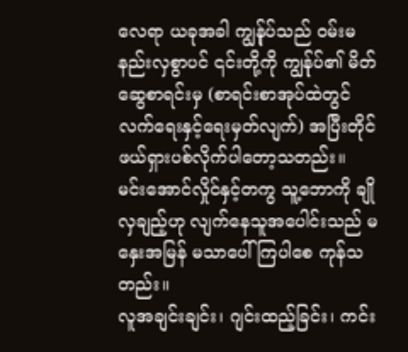လေရာ ယခုအခါ ကျွန်ုပ်သည် ဝမ်းမနည်းလှစွာပင် ၎င်းတို့ကို ကျွန်ုပ်၏ မိတ်ဆွေစာရင်းမှ (စာရင်းစာအုပ်ထဲတွင် လက်ရေးနှင့်ရေးမှတ်လျက်) အပြီးတိုင် ဖယ်ရှားပစ်လိုက်ပါတော့သတည်း။
မင်းအောင်လှိုင်နှင့်တကွ သူ့ဘောကို ချိုလှချည့်ဟု လျက်နေသူအပေါင်းသည် မနှေးအမြန် မသာပေါ်ကြပါစေ ကုန်သတည်း။
လူအချင်းချင်း၊ ဂျင်းထည့်ခြင်း၊ ကင်း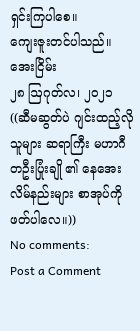ရှင်းကြပါစေ။
ကျေးဇူးတင်ပါသည်။
အေးငြိမ်း
၂၈ ဩဂုတ်လ၊ ၂၀၂၁
((ဆီမဆွတ်ပဲ ဂျင်းထည့်လိုသူများ ဆရာကြီး မဟာဂီတဦးပြုံးချို ၏ နေအေးလိမ်နည်းများ စာအုပ်ကို ဖတ်ပါလေ။))
No comments:
Post a Comment